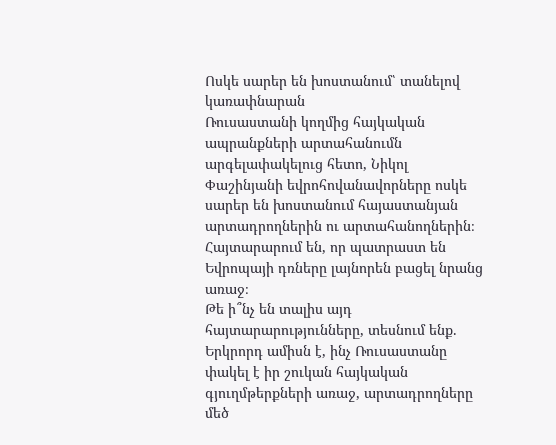Ոսկե սարեր են խոստանում՝ տանելով կառափնարան
Ռուսաստանի կողմից հայկական ապրանքների արտահանումն արգելափակելուց հետո, Նիկոլ Փաշինյանի եվրոհովանավորները ոսկե սարեր են խոստանում հայաստանյան արտադրողներին ու արտահանողներին։ Հայտարարում են, որ պատրաստ են Եվրոպայի դռները լայնորեն բացել նրանց առաջ։
Թե ի՞նչ են տալիս այդ հայտարարությունները, տեսնում ենք. Երկրորդ ամիսն է, ինչ Ռուսաստանը փակել է իր շուկան հայկական գյուղմթերքների առաջ, արտադրողները մեծ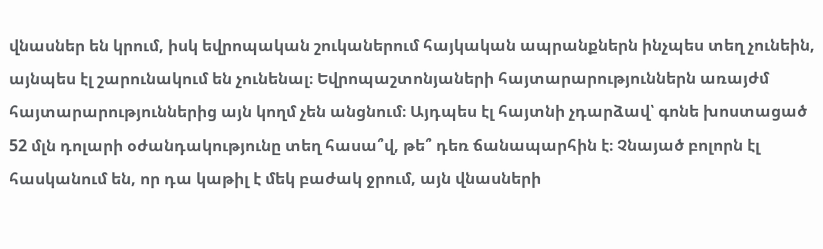վնասներ են կրում, իսկ եվրոպական շուկաներում հայկական ապրանքներն ինչպես տեղ չունեին, այնպես էլ շարունակում են չունենալ։ Եվրոպաշտոնյաների հայտարարություններն առայժմ հայտարարություններից այն կողմ չեն անցնում։ Այդպես էլ հայտնի չդարձավ՝ գոնե խոստացած 52 մլն դոլարի օժանդակությունը տեղ հասա՞վ, թե՞ դեռ ճանապարհին է։ Չնայած բոլորն էլ հասկանում են, որ դա կաթիլ է մեկ բաժակ ջրում, այն վնասների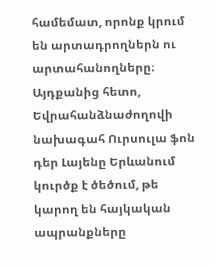համեմատ, որոնք կրում են արտադրողներն ու արտահանողները։
Այդքանից հետո, Եվրահանձնաժողովի նախագահ Ուրսուլա ֆոն դեր Լայենը Երևանում կուրծք է ծեծում, թե կարող են հայկական ապրանքները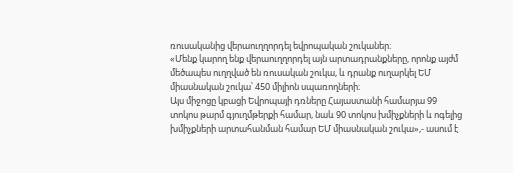ռուսականից վերաուղղորդել եվրոպական շուկաներ։
«Մենք կարող ենք վերաուղղորդել այն արտադրանքները, որոնք այժմ մեծապես ուղղված են ռուսական շուկա, և դրանք ուղարկել ԵՄ միասնական շուկա՝ 450 միլիոն սպառողների։
Այս միջոցը կբացի Եվրոպայի դռները Հայաստանի համարյա 99 տոկոս թարմ գյուղմթերքի համար, նաև 90 տոկոս խմիչքների և ոգելից խմիչքների արտահանման համար ԵՄ միասնական շուկա»,- ասում է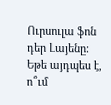Ուրսուլա ֆոն դեր Լայենը։
Եթե այդպես է, ո՞ւմ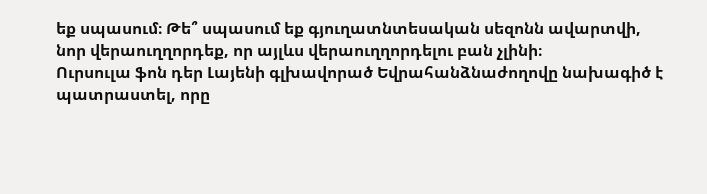եք սպասում։ Թե՞ սպասում եք գյուղատնտեսական սեզոնն ավարտվի, նոր վերաուղղորդեք, որ այլևս վերաուղղորդելու բան չլինի։
Ուրսուլա ֆոն դեր Լայենի գլխավորած Եվրահանձնաժողովը նախագիծ է պատրաստել, որը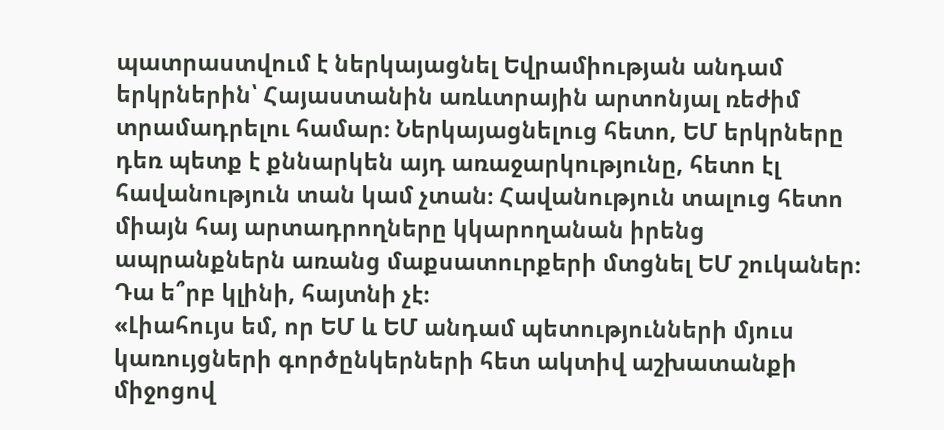պատրաստվում է ներկայացնել Եվրամիության անդամ երկրներին՝ Հայաստանին առևտրային արտոնյալ ռեժիմ տրամադրելու համար։ Ներկայացնելուց հետո, ԵՄ երկրները դեռ պետք է քննարկեն այդ առաջարկությունը, հետո էլ հավանություն տան կամ չտան։ Հավանություն տալուց հետո միայն հայ արտադրողները կկարողանան իրենց ապրանքներն առանց մաքսատուրքերի մտցնել ԵՄ շուկաներ։
Դա ե՞րբ կլինի, հայտնի չէ։
«Լիահույս եմ, որ ԵՄ և ԵՄ անդամ պետությունների մյուս կառույցների գործընկերների հետ ակտիվ աշխատանքի միջոցով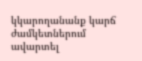կկարողանանք կարճ ժամկետներում ավարտել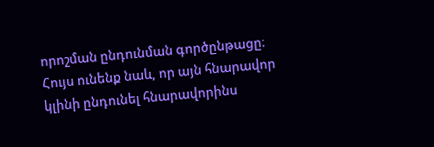որոշման ընդունման գործընթացը։
Հույս ունենք նաև, որ այն հնարավոր կլինի ընդունել հնարավորինս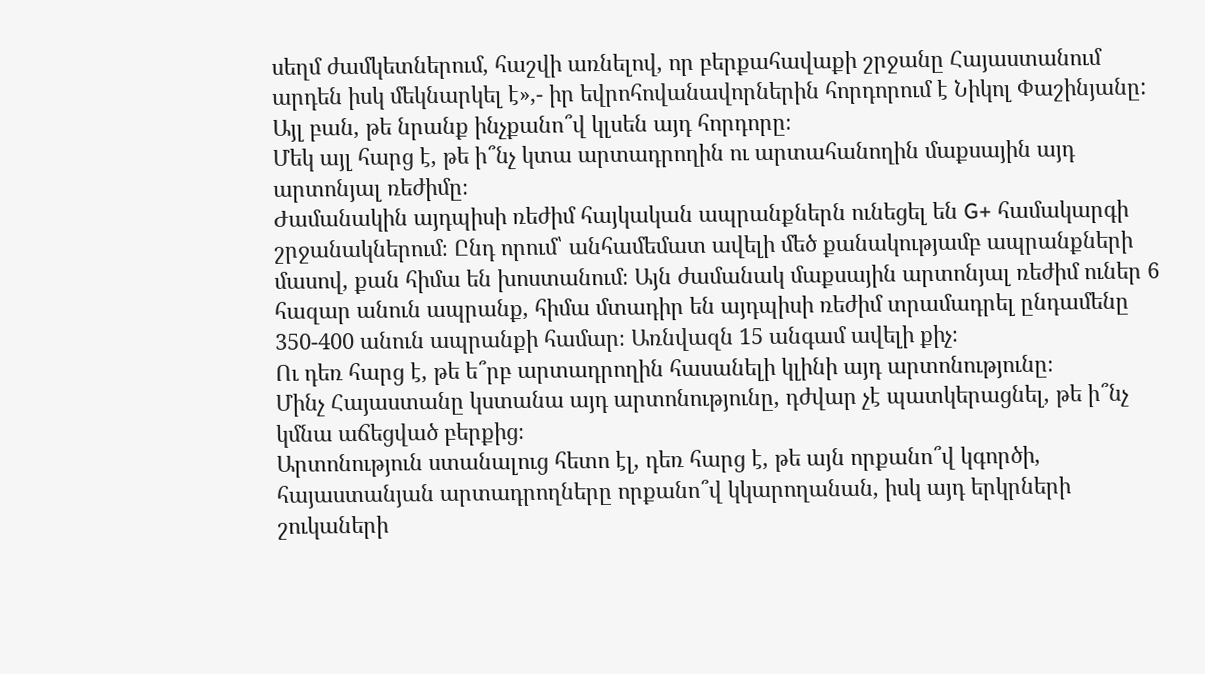սեղմ ժամկետներում, հաշվի առնելով, որ բերքահավաքի շրջանը Հայաստանում արդեն իսկ մեկնարկել է»,- իր եվրոհովանավորներին հորդորում է Նիկոլ Փաշինյանը:
Այլ բան, թե նրանք ինչքանո՞վ կլսեն այդ հորդորը։
Մեկ այլ հարց է, թե ի՞նչ կտա արտադրողին ու արտահանողին մաքսային այդ արտոնյալ ռեժիմը։
Ժամանակին այդպիսի ռեժիմ հայկական ապրանքներն ունեցել են G+ համակարգի շրջանակներում։ Ընդ որում՝ անհամեմատ ավելի մեծ քանակությամբ ապրանքների մասով, քան հիմա են խոստանում։ Այն ժամանակ մաքսային արտոնյալ ռեժիմ ուներ 6 հազար անուն ապրանք, հիմա մտադիր են այդպիսի ռեժիմ տրամադրել ընդամենը 350-400 անուն ապրանքի համար։ Առնվազն 15 անգամ ավելի քիչ։
Ու դեռ հարց է, թե ե՞րբ արտադրողին հասանելի կլինի այդ արտոնությունը։
Մինչ Հայաստանը կստանա այդ արտոնությունը, դժվար չէ պատկերացնել, թե ի՞նչ կմնա աճեցված բերքից։
Արտոնություն ստանալուց հետո էլ, դեռ հարց է, թե այն որքանո՞վ կգործի, հայաստանյան արտադրողները որքանո՞վ կկարողանան, իսկ այդ երկրների շուկաների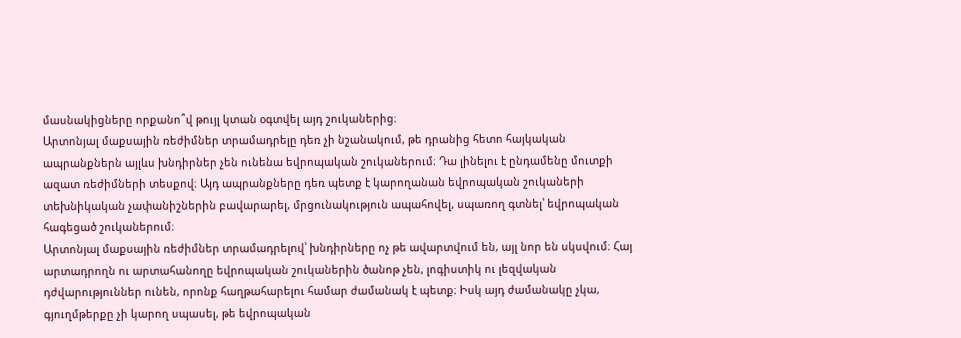մասնակիցները որքանո՞վ թույլ կտան օգտվել այդ շուկաներից։
Արտոնյալ մաքսային ռեժիմներ տրամադրելը դեռ չի նշանակում, թե դրանից հետո հայկական ապրանքներն այլևս խնդիրներ չեն ունենա եվրոպական շուկաներում։ Դա լինելու է ընդամենը մուտքի ազատ ռեժիմների տեսքով։ Այդ ապրանքները դեռ պետք է կարողանան եվրոպական շուկաների տեխնիկական չափանիշներին բավարարել, մրցունակություն ապահովել, սպառող գտնել՝ եվրոպական հագեցած շուկաներում։
Արտոնյալ մաքսային ռեժիմներ տրամադրելով՝ խնդիրները ոչ թե ավարտվում են, այլ նոր են սկսվում։ Հայ արտադրողն ու արտահանողը եվրոպական շուկաներին ծանոթ չեն, լոգիստիկ ու լեզվական դժվարություններ ունեն, որոնք հաղթահարելու համար ժամանակ է պետք։ Իսկ այդ ժամանակը չկա, գյուղմթերքը չի կարող սպասել, թե եվրոպական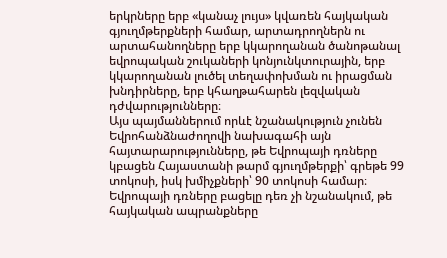երկրները երբ «կանաչ լույս» կվառեն հայկական գյուղմթերքների համար, արտադրողներն ու արտահանողները երբ կկարողանան ծանոթանալ եվրոպական շուկաների կոնյունկտուրային, երբ կկարողանան լուծել տեղափոխման ու իրացման խնդիրները, երբ կհաղթահարեն լեզվական դժվարությունները։
Այս պայմաններում որևէ նշանակություն չունեն Եվրոհանձնաժողովի նախագահի այն հայտարարությունները, թե Եվրոպայի դռները կբացեն Հայաստանի թարմ գյուղմթերքի՝ գրեթե 99 տոկոսի, իսկ խմիչքների՝ 90 տոկոսի համար։ Եվրոպայի դռները բացելը դեռ չի նշանակում, թե հայկական ապրանքները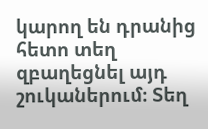կարող են դրանից հետո տեղ զբաղեցնել այդ շուկաներում։ Տեղ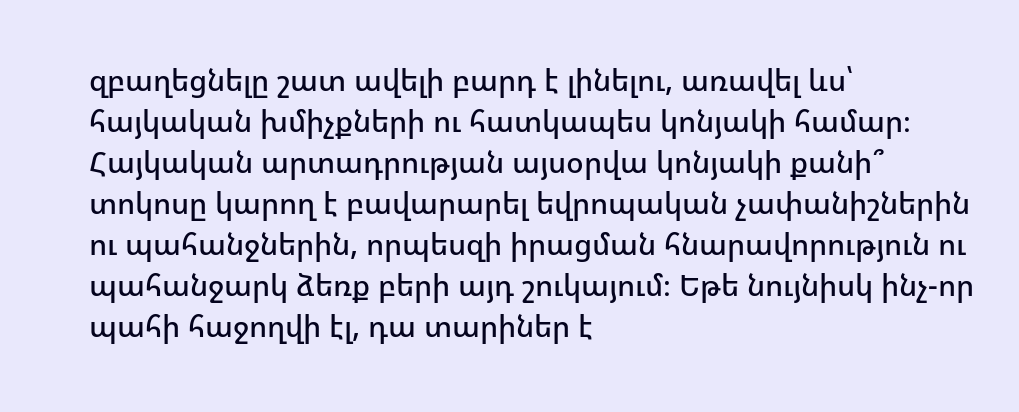զբաղեցնելը շատ ավելի բարդ է լինելու, առավել ևս՝ հայկական խմիչքների ու հատկապես կոնյակի համար։
Հայկական արտադրության այսօրվա կոնյակի քանի՞ տոկոսը կարող է բավարարել եվրոպական չափանիշներին ու պահանջներին, որպեսզի իրացման հնարավորություն ու պահանջարկ ձեռք բերի այդ շուկայում։ Եթե նույնիսկ ինչ-որ պահի հաջողվի էլ, դա տարիներ է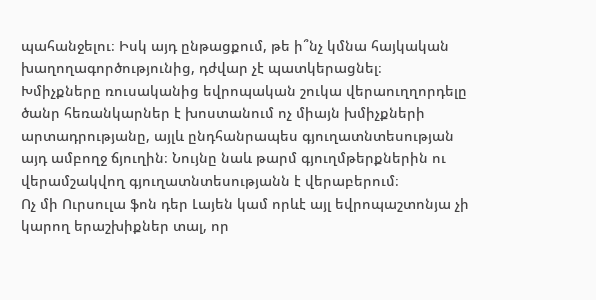պահանջելու։ Իսկ այդ ընթացքում, թե ի՞նչ կմնա հայկական խաղողագործությունից, դժվար չէ պատկերացնել։
Խմիչքները ռուսականից եվրոպական շուկա վերաուղղորդելը ծանր հեռանկարներ է խոստանում ոչ միայն խմիչքների արտադրությանը, այլև ընդհանրապես գյուղատնտեսության այդ ամբողջ ճյուղին։ Նույնը նաև թարմ գյուղմթերքներին ու վերամշակվող գյուղատնտեսությանն է վերաբերում։
Ոչ մի Ուրսուլա ֆոն դեր Լայեն կամ որևէ այլ եվրոպաշտոնյա չի կարող երաշխիքներ տալ, որ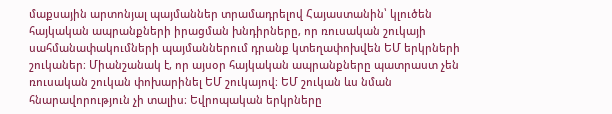մաքսային արտոնյալ պայմաններ տրամադրելով Հայաստանին՝ կլուծեն հայկական ապրանքների իրացման խնդիրները, որ ռուսական շուկայի սահմանափակումների պայմաններում դրանք կտեղափոխվեն ԵՄ երկրների շուկաներ։ Միանշանակ է, որ այսօր հայկական ապրանքները պատրաստ չեն ռուսական շուկան փոխարինել ԵՄ շուկայով։ ԵՄ շուկան ևս նման հնարավորություն չի տալիս։ Եվրոպական երկրները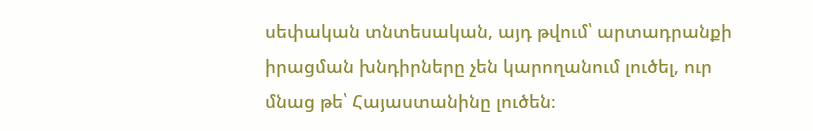սեփական տնտեսական, այդ թվում՝ արտադրանքի իրացման խնդիրները չեն կարողանում լուծել, ուր մնաց թե՝ Հայաստանինը լուծեն։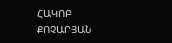ՀԱԿՈԲ ՔՈՉԱՐՅԱՆ